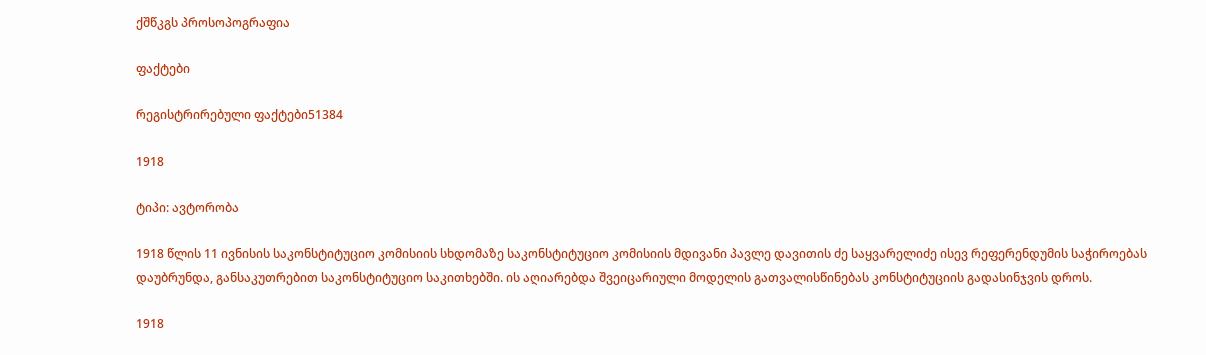ქშწკგს პროსოპოგრაფია

ფაქტები

რეგისტრირებული ფაქტები51384

1918

ტიპი: ავტორობა

1918 წლის 11 ივნისის საკონსტიტუციო კომისიის სხდომაზე საკონსტიტუციო კომისიის მდივანი პავლე დავითის ძე საყვარელიძე ისევ რეფერენდუმის საჭიროებას დაუბრუნდა, განსაკუთრებით საკონსტიტუციო საკითხებში. ის აღიარებდა შვეიცარიული მოდელის გათვალისწინებას კონსტიტუციის გადასინჯვის დროს.

1918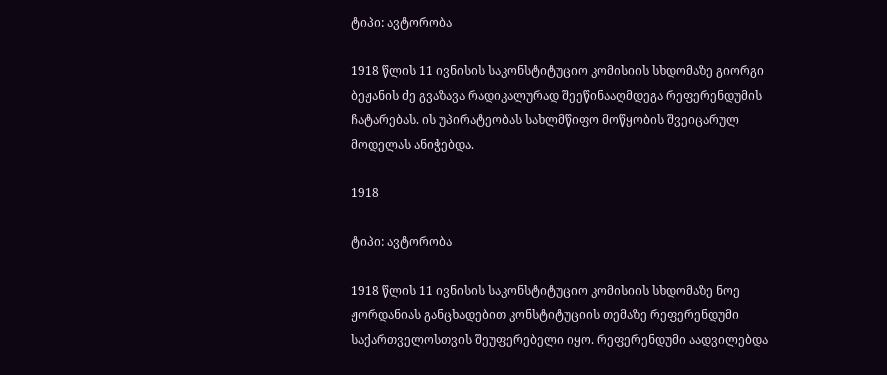ტიპი: ავტორობა

1918 წლის 11 ივნისის საკონსტიტუციო კომისიის სხდომაზე გიორგი ბეჟანის ძე გვაზავა რადიკალურად შეეწინააღმდეგა რეფერენდუმის ჩატარებას. ის უპირატეობას სახლმწიფო მოწყობის შვეიცარულ მოდელას ანიჭებდა.

1918

ტიპი: ავტორობა

1918 წლის 11 ივნისის საკონსტიტუციო კომისიის სხდომაზე ნოე ჟორდანიას განცხადებით კონსტიტუციის თემაზე რეფერენდუმი საქართველოსთვის შეუფერებელი იყო. რეფერენდუმი აადვილებდა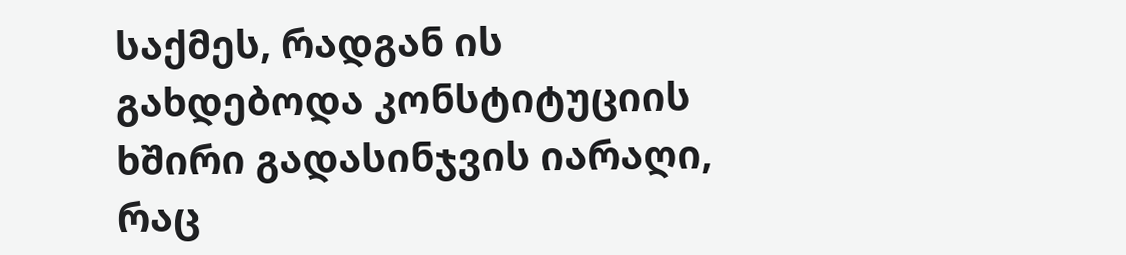საქმეს, რადგან ის გახდებოდა კონსტიტუციის ხშირი გადასინჯვის იარაღი, რაც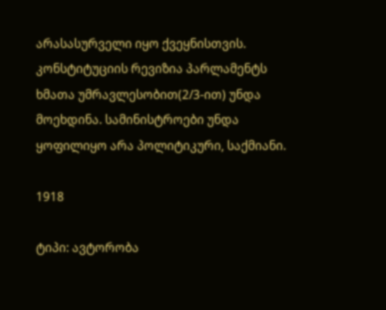არასასურველი იყო ქვეყნისთვის. კონსტიტუციის რევიზია პარლამენტს ხმათა უმრავლესობით(2/3-ით) უნდა მოეხდინა. სამინისტროები უნდა ყოფილიყო არა პოლიტიკური, საქმიანი.

1918

ტიპი: ავტორობა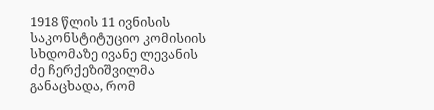1918 წლის 11 ივნისის საკონსტიტუციო კომისიის სხდომაზე ივანე ლევანის ძე ჩერქეზიშვილმა განაცხადა, რომ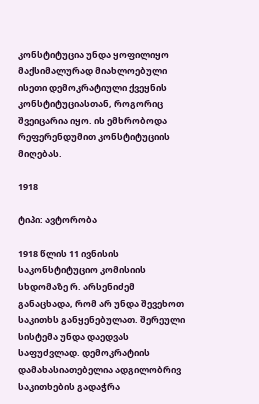კონსტიტუცია უნდა ყოფილიყო მაქსიმალურად მიახლოებული ისეთი დემოკრატიული ქვეყნის კონსტიტუციასთან, როგორიც შვეიცარია იყო. ის ემხრობოდა რეფერენდუმით კონსტიტუციის მიღებას.

1918

ტიპი: ავტორობა

1918 წლის 11 ივნისის საკონსტიტუციო კომისიის სხდომაზე რ. არსენიძემ განაცხადა, რომ არ უნდა შევეხოთ საკითხს განყენებულათ. შერეული სისტემა უნდა დაედვას საფუძვლად. დემოკრატიის დამახასიათებელია ადგილობრივ საკითხების გადაჭრა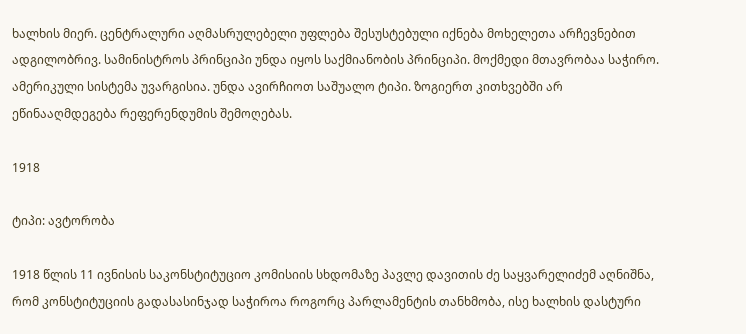ხალხის მიერ. ცენტრალური აღმასრულებელი უფლება შესუსტებული იქნება მოხელეთა არჩევნებით ადგილობრივ. სამინისტროს პრინციპი უნდა იყოს საქმიანობის პრინციპი. მოქმედი მთავრობაა საჭირო. ამერიკული სისტემა უვარგისია. უნდა ავირჩიოთ საშუალო ტიპი. ზოგიერთ კითხვებში არ ეწინააღმდეგება რეფერენდუმის შემოღებას.

1918

ტიპი: ავტორობა

1918 წლის 11 ივნისის საკონსტიტუციო კომისიის სხდომაზე პავლე დავითის ძე საყვარელიძემ აღნიშნა, რომ კონსტიტუციის გადასასინჯად საჭიროა როგორც პარლამენტის თანხმობა, ისე ხალხის დასტური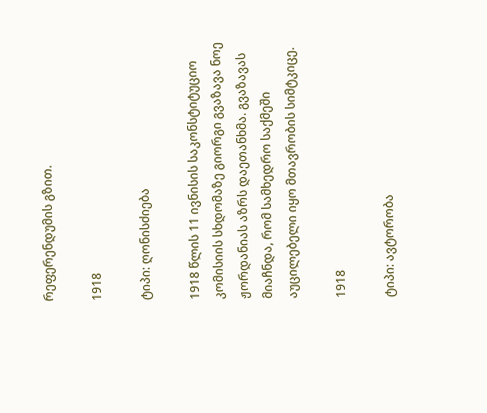რეფერენდუმის გზით.

1918

ტიპი: ღონისძიება

1918 წლის 11 ივნისის საკონსტიტუციო კომისიის სხდომაზე გიორგი გვაზავა ნოე ჟორდანიას აზრს დაეთანხმა. გვაზავას მიაჩნდა, რომ სამხედრო საქმეში აუცილებელი იყო მთავრობის სიმტკიცე.

1918

ტიპი: ავტორობა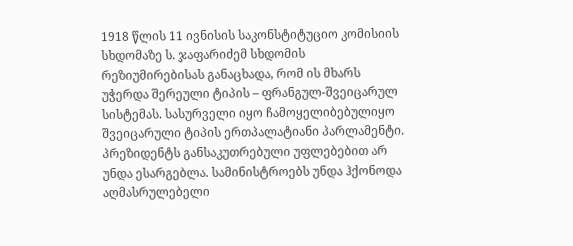1918 წლის 11 ივნისის საკონსტიტუციო კომისიის სხდომაზე ს. ჯაფარიძემ სხდომის რეზიუმირებისას განაცხადა, რომ ის მხარს უჭერდა შერეული ტიპის – ფრანგულ-შვეიცარულ სისტემას. სასურველი იყო ჩამოყელიბებულიყო შვეიცარული ტიპის ერთპალატიანი პარლამენტი. პრეზიდენტს განსაკუთრებული უფლებებით არ უნდა ესარგებლა. სამინისტროებს უნდა ჰქონოდა აღმასრულებელი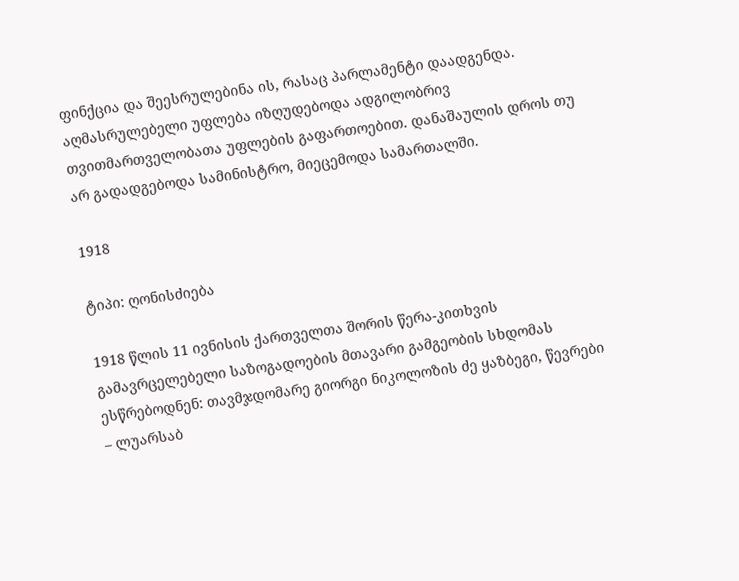ფინქცია და შეესრულებინა ის, რასაც პარლამენტი დაადგენდა. აღმასრულებელი უფლება იზღუდებოდა ადგილობრივ თვითმართველობათა უფლების გაფართოებით. დანაშაულის დროს თუ არ გადადგებოდა სამინისტრო, მიეცემოდა სამართალში.

1918

ტიპი: ღონისძიება

1918 წლის 11 ივნისის ქართველთა შორის წერა-კითხვის გამავრცელებელი საზოგადოების მთავარი გამგეობის სხდომას ესწრებოდნენ: თავმჯდომარე გიორგი ნიკოლოზის ძე ყაზბეგი, წევრები – ლუარსაბ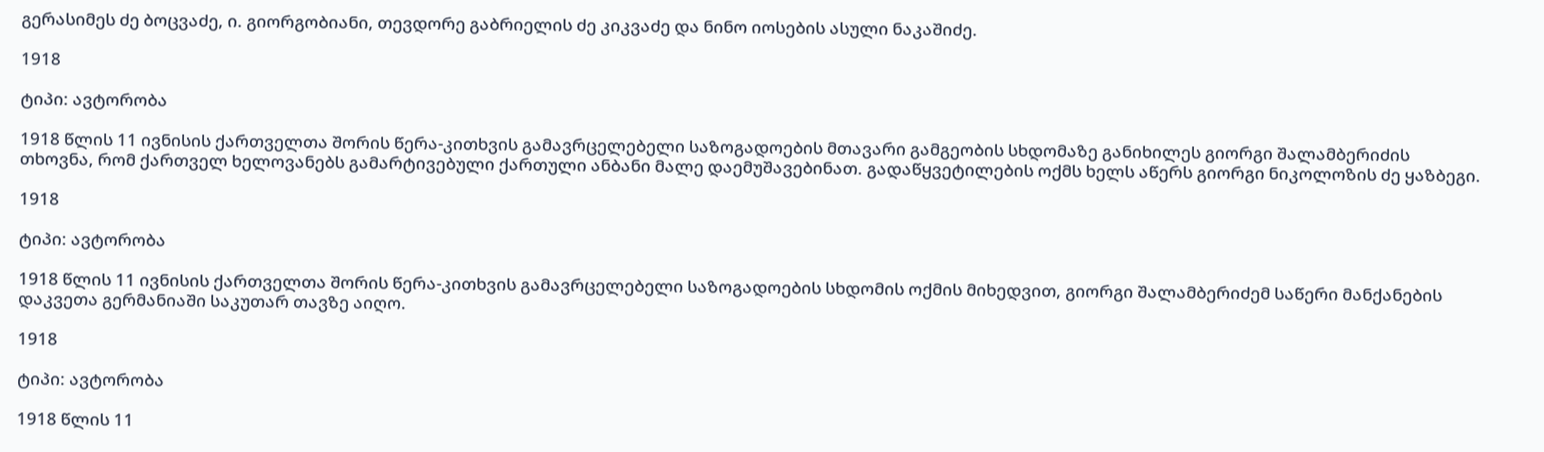გერასიმეს ძე ბოცვაძე, ი. გიორგობიანი, თევდორე გაბრიელის ძე კიკვაძე და ნინო იოსების ასული ნაკაშიძე.

1918

ტიპი: ავტორობა

1918 წლის 11 ივნისის ქართველთა შორის წერა-კითხვის გამავრცელებელი საზოგადოების მთავარი გამგეობის სხდომაზე განიხილეს გიორგი შალამბერიძის თხოვნა, რომ ქართველ ხელოვანებს გამარტივებული ქართული ანბანი მალე დაემუშავებინათ. გადაწყვეტილების ოქმს ხელს აწერს გიორგი ნიკოლოზის ძე ყაზბეგი.

1918

ტიპი: ავტორობა

1918 წლის 11 ივნისის ქართველთა შორის წერა-კითხვის გამავრცელებელი საზოგადოების სხდომის ოქმის მიხედვით, გიორგი შალამბერიძემ საწერი მანქანების დაკვეთა გერმანიაში საკუთარ თავზე აიღო.

1918

ტიპი: ავტორობა

1918 წლის 11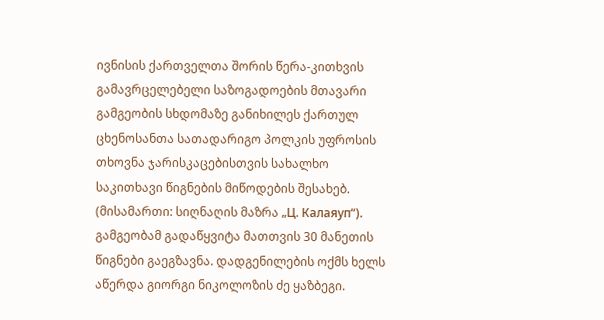ივნისის ქართველთა შორის წერა-კითხვის გამავრცელებელი საზოგადოების მთავარი გამგეობის სხდომაზე განიხილეს ქართულ ცხენოსანთა სათადარიგო პოლკის უფროსის თხოვნა ჯარისკაცებისთვის სახალხო საკითხავი წიგნების მიწოდების შესახებ. (მისამართი: სიღნაღის მაზრა „Ц. Калаяуп“). გამგეობამ გადაწყვიტა მათთვის 30 მანეთის წიგნები გაეგზავნა. დადგენილების ოქმს ხელს აწერდა გიორგი ნიკოლოზის ძე ყაზბეგი.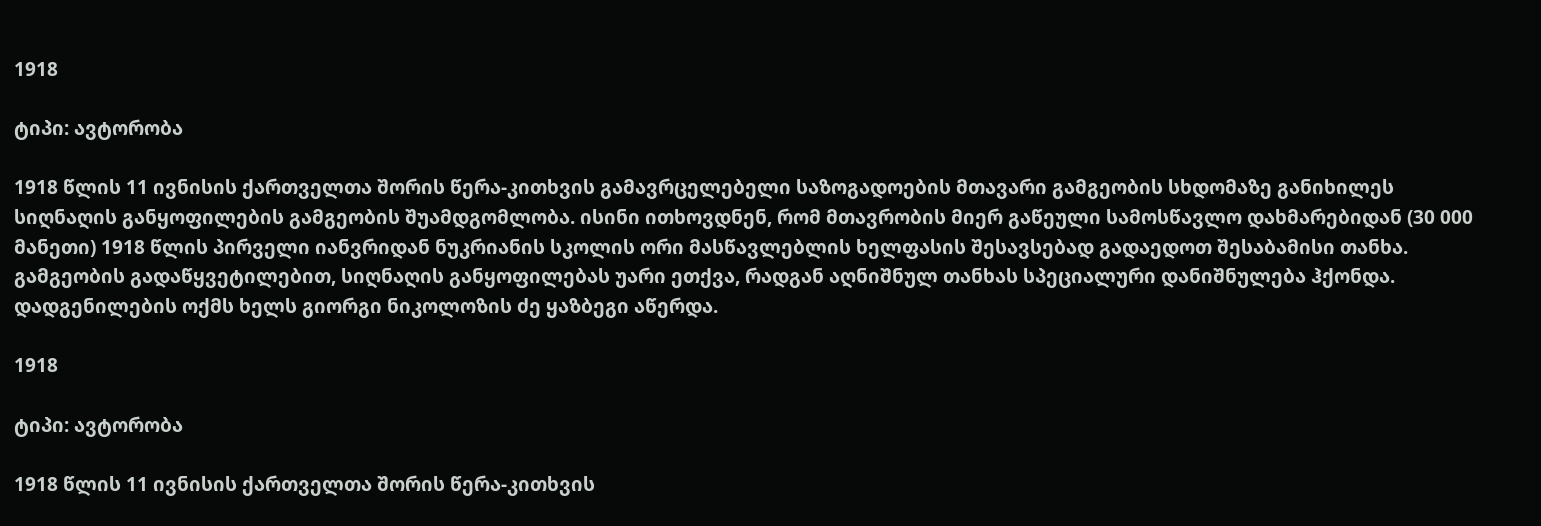1918

ტიპი: ავტორობა

1918 წლის 11 ივნისის ქართველთა შორის წერა-კითხვის გამავრცელებელი საზოგადოების მთავარი გამგეობის სხდომაზე განიხილეს სიღნაღის განყოფილების გამგეობის შუამდგომლობა. ისინი ითხოვდნენ, რომ მთავრობის მიერ გაწეული სამოსწავლო დახმარებიდან (30 000 მანეთი) 1918 წლის პირველი იანვრიდან ნუკრიანის სკოლის ორი მასწავლებლის ხელფასის შესავსებად გადაედოთ შესაბამისი თანხა. გამგეობის გადაწყვეტილებით, სიღნაღის განყოფილებას უარი ეთქვა, რადგან აღნიშნულ თანხას სპეციალური დანიშნულება ჰქონდა. დადგენილების ოქმს ხელს გიორგი ნიკოლოზის ძე ყაზბეგი აწერდა.

1918

ტიპი: ავტორობა

1918 წლის 11 ივნისის ქართველთა შორის წერა-კითხვის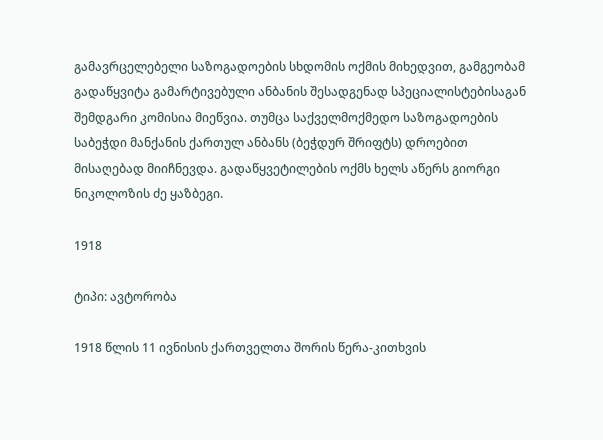გამავრცელებელი საზოგადოების სხდომის ოქმის მიხედვით, გამგეობამ გადაწყვიტა გამარტივებული ანბანის შესადგენად სპეციალისტებისაგან შემდგარი კომისია მიეწვია. თუმცა საქველმოქმედო საზოგადოების საბეჭდი მანქანის ქართულ ანბანს (ბეჭდურ შრიფტს) დროებით მისაღებად მიიჩნევდა. გადაწყვეტილების ოქმს ხელს აწერს გიორგი ნიკოლოზის ძე ყაზბეგი.

1918

ტიპი: ავტორობა

1918 წლის 11 ივნისის ქართველთა შორის წერა-კითხვის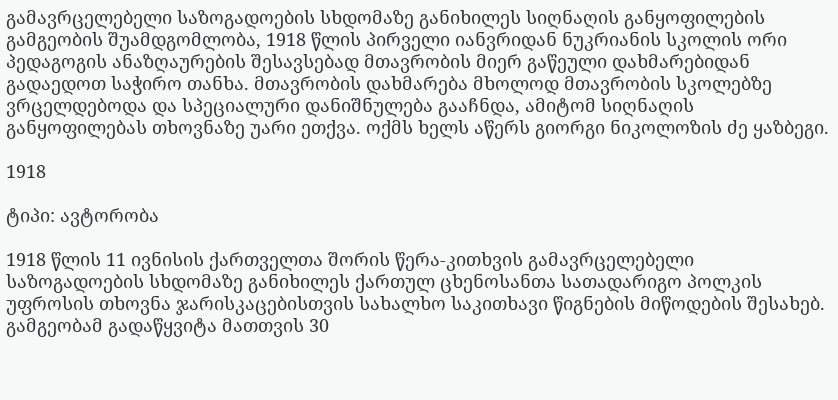გამავრცელებელი საზოგადოების სხდომაზე განიხილეს სიღნაღის განყოფილების გამგეობის შუამდგომლობა, 1918 წლის პირველი იანვრიდან ნუკრიანის სკოლის ორი პედაგოგის ანაზღაურების შესავსებად მთავრობის მიერ გაწეული დახმარებიდან გადაედოთ საჭირო თანხა. მთავრობის დახმარება მხოლოდ მთავრობის სკოლებზე ვრცელდებოდა და სპეციალური დანიშნულება გააჩნდა, ამიტომ სიღნაღის განყოფილებას თხოვნაზე უარი ეთქვა. ოქმს ხელს აწერს გიორგი ნიკოლოზის ძე ყაზბეგი.

1918

ტიპი: ავტორობა

1918 წლის 11 ივნისის ქართველთა შორის წერა-კითხვის გამავრცელებელი საზოგადოების სხდომაზე განიხილეს ქართულ ცხენოსანთა სათადარიგო პოლკის უფროსის თხოვნა ჯარისკაცებისთვის სახალხო საკითხავი წიგნების მიწოდების შესახებ. გამგეობამ გადაწყვიტა მათთვის 30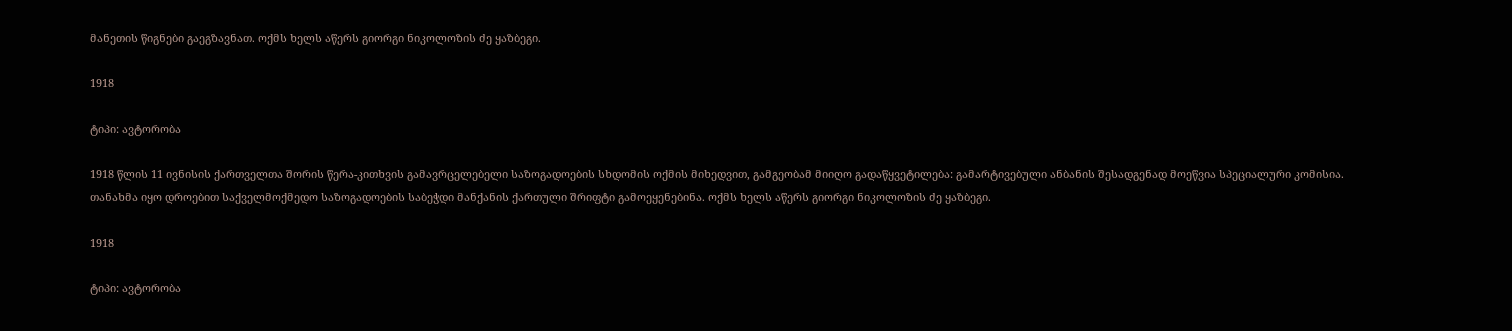მანეთის წიგნები გაეგზავნათ. ოქმს ხელს აწერს გიორგი ნიკოლოზის ძე ყაზბეგი.

1918

ტიპი: ავტორობა

1918 წლის 11 ივნისის ქართველთა შორის წერა-კითხვის გამავრცელებელი საზოგადოების სხდომის ოქმის მიხედვით, გამგეობამ მიიღო გადაწყვეტილება: გამარტივებული ანბანის შესადგენად მოეწვია სპეციალური კომისია. თანახმა იყო დროებით საქველმოქმედო საზოგადოების საბეჭდი მანქანის ქართული შრიფტი გამოეყენებინა. ოქმს ხელს აწერს გიორგი ნიკოლოზის ძე ყაზბეგი.

1918

ტიპი: ავტორობა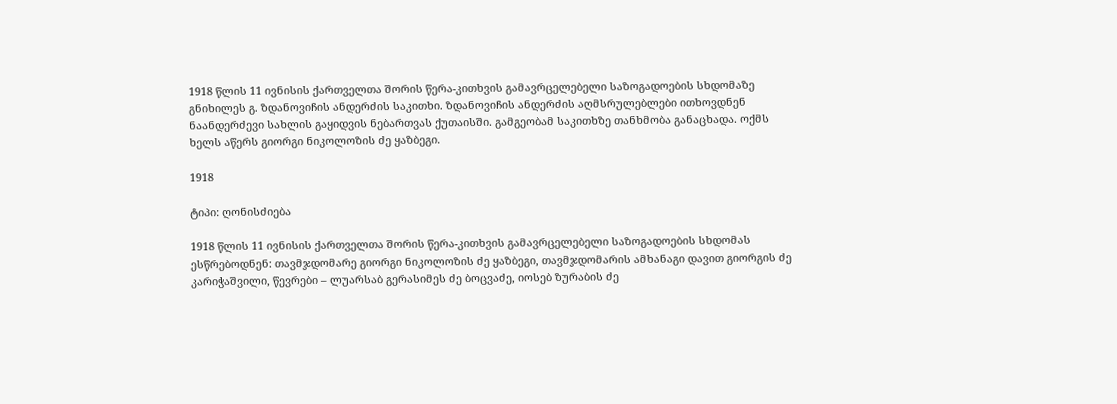1918 წლის 11 ივნისის ქართველთა შორის წერა-კითხვის გამავრცელებელი საზოგადოების სხდომაზე გნიხილეს გ. ზდანოვიჩის ანდერძის საკითხი. ზდანოვიჩის ანდერძის აღმსრულებლები ითხოვდნენ ნაანდერძევი სახლის გაყიდვის ნებართვას ქუთაისში. გამგეობამ საკითხზე თანხმობა განაცხადა. ოქმს ხელს აწერს გიორგი ნიკოლოზის ძე ყაზბეგი.

1918

ტიპი: ღონისძიება

1918 წლის 11 ივნისის ქართველთა შორის წერა-კითხვის გამავრცელებელი საზოგადოების სხდომას ესწრებოდნენ: თავმჯდომარე გიორგი ნიკოლოზის ძე ყაზბეგი, თავმჯდომარის ამხანაგი დავით გიორგის ძე კარიჭაშვილი, წევრები – ლუარსაბ გერასიმეს ძე ბოცვაძე, იოსებ ზურაბის ძე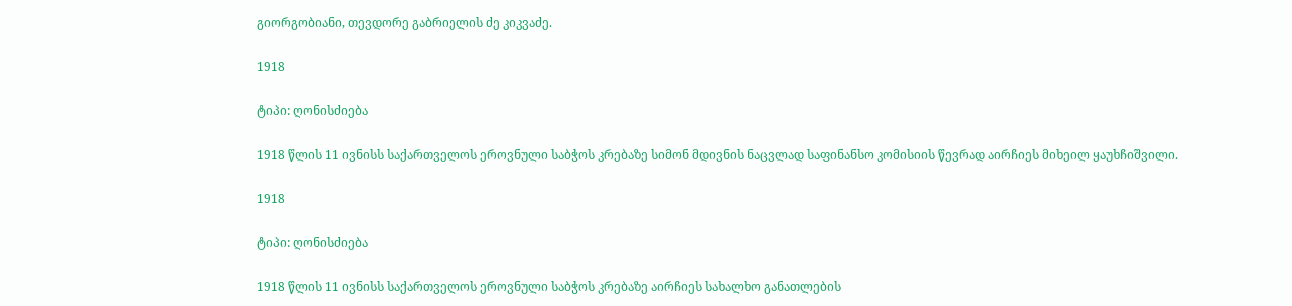გიორგობიანი, თევდორე გაბრიელის ძე კიკვაძე.

1918

ტიპი: ღონისძიება

1918 წლის 11 ივნისს საქართველოს ეროვნული საბჭოს კრებაზე სიმონ მდივნის ნაცვლად საფინანსო კომისიის წევრად აირჩიეს მიხეილ ყაუხჩიშვილი.

1918

ტიპი: ღონისძიება

1918 წლის 11 ივნისს საქართველოს ეროვნული საბჭოს კრებაზე აირჩიეს სახალხო განათლების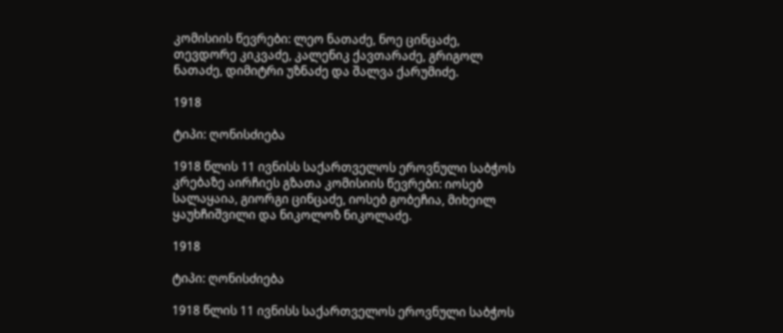კომისიის წევრები: ლეო ნათაძე, ნოე ცინცაძე, თევდორე კიკვაძე, კალენიკ ქავთარაძე, გრიგოლ ნათაძე, დიმიტრი უზნაძე და შალვა ქარუმიძე.

1918

ტიპი: ღონისძიება

1918 წლის 11 ივნისს საქართველოს ეროვნული საბჭოს კრებაზე აირჩიეს გზათა კომისიის წევრები: იოსებ სალაყაია, გიორგი ცინცაძე, იოსებ გობეჩია, მიხეილ ყაუხჩიშვილი და ნიკოლოზ ნიკოლაძე.

1918

ტიპი: ღონისძიება

1918 წლის 11 ივნისს საქართველოს ეროვნული საბჭოს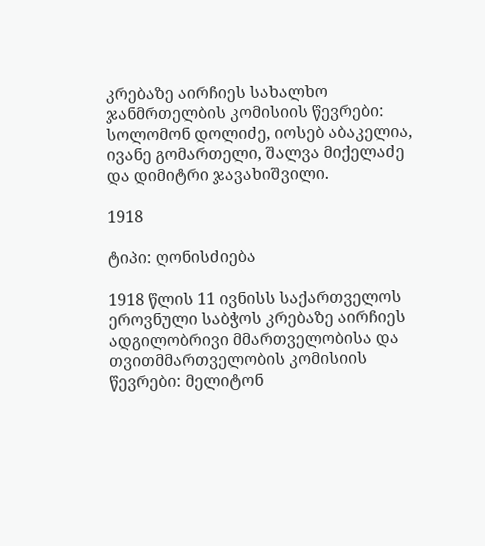კრებაზე აირჩიეს სახალხო ჯანმრთელბის კომისიის წევრები: სოლომონ დოლიძე, იოსებ აბაკელია, ივანე გომართელი, შალვა მიქელაძე და დიმიტრი ჯავახიშვილი.

1918

ტიპი: ღონისძიება

1918 წლის 11 ივნისს საქართველოს ეროვნული საბჭოს კრებაზე აირჩიეს ადგილობრივი მმართველობისა და თვითმმართველობის კომისიის წევრები: მელიტონ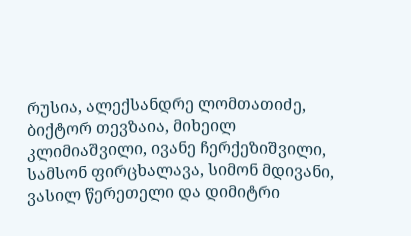რუსია, ალექსანდრე ლომთათიძე, ბიქტორ თევზაია, მიხეილ კლიმიაშვილი, ივანე ჩერქეზიშვილი, სამსონ ფირცხალავა, სიმონ მდივანი, ვასილ წერეთელი და დიმიტრი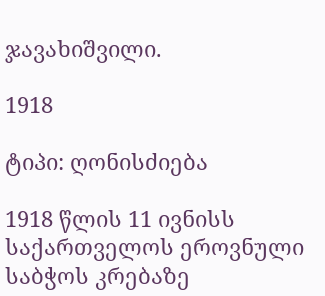ჯავახიშვილი.

1918

ტიპი: ღონისძიება

1918 წლის 11 ივნისს საქართველოს ეროვნული საბჭოს კრებაზე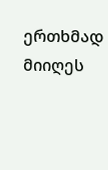ერთხმად მიიღეს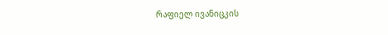რაფიელ ივანიცკის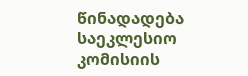წინადადება საეკლესიო კომისიის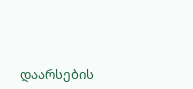დაარსების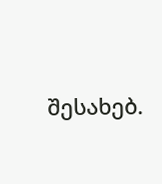შესახებ.